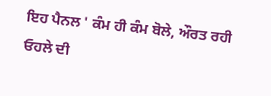ਇਹ ਪੈਨਲ ' ਕੰਮ ਹੀ ਕੰਮ ਬੋਲੇ, ਔਰਤ ਰਹੀ ਓਹਲੇ ਦੀ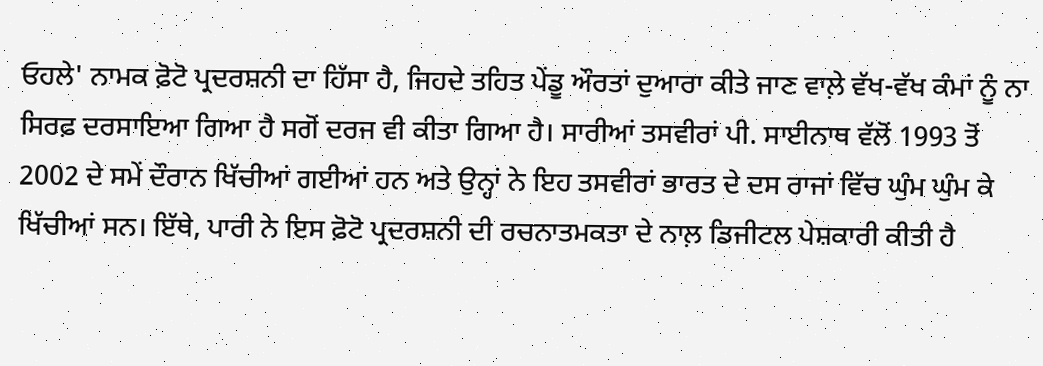ਓਹਲੇ' ਨਾਮਕ ਫ਼ੋਟੋ ਪ੍ਰਦਰਸ਼ਨੀ ਦਾ ਹਿੱਸਾ ਹੈ, ਜਿਹਦੇ ਤਹਿਤ ਪੇਂਡੂ ਔਰਤਾਂ ਦੁਆਰਾ ਕੀਤੇ ਜਾਣ ਵਾਲ਼ੇ ਵੱਖ-ਵੱਖ ਕੰਮਾਂ ਨੂੰ ਨਾ ਸਿਰਫ਼ ਦਰਸਾਇਆ ਗਿਆ ਹੈ ਸਗੋਂ ਦਰਜ ਵੀ ਕੀਤਾ ਗਿਆ ਹੈ। ਸਾਰੀਆਂ ਤਸਵੀਰਾਂ ਪੀ. ਸਾਈਨਾਥ ਵੱਲੋਂ 1993 ਤੋਂ 2002 ਦੇ ਸਮੇਂ ਦੌਰਾਨ ਖਿੱਚੀਆਂ ਗਈਆਂ ਹਨ ਅਤੇ ਉਨ੍ਹਾਂ ਨੇ ਇਹ ਤਸਵੀਰਾਂ ਭਾਰਤ ਦੇ ਦਸ ਰਾਜਾਂ ਵਿੱਚ ਘੁੰਮ ਘੁੰਮ ਕੇ ਖਿੱਚੀਆਂ ਸਨ। ਇੱਥੇ, ਪਾਰੀ ਨੇ ਇਸ ਫ਼ੋਟੋ ਪ੍ਰਦਰਸ਼ਨੀ ਦੀ ਰਚਨਾਤਮਕਤਾ ਦੇ ਨਾਲ਼ ਡਿਜੀਟਲ ਪੇਸ਼ਕਾਰੀ ਕੀਤੀ ਹੈ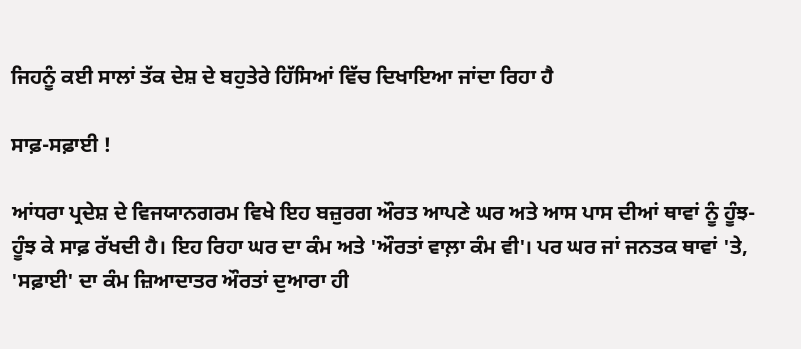ਜਿਹਨੂੰ ਕਈ ਸਾਲਾਂ ਤੱਕ ਦੇਸ਼ ਦੇ ਬਹੁਤੇਰੇ ਹਿੱਸਿਆਂ ਵਿੱਚ ਦਿਖਾਇਆ ਜਾਂਦਾ ਰਿਹਾ ਹੈ

ਸਾਫ਼-ਸਫ਼ਾਈ !

ਆਂਧਰਾ ਪ੍ਰਦੇਸ਼ ਦੇ ਵਿਜਯਾਨਗਰਮ ਵਿਖੇ ਇਹ ਬਜ਼ੁਰਗ ਔਰਤ ਆਪਣੇ ਘਰ ਅਤੇ ਆਸ ਪਾਸ ਦੀਆਂ ਥਾਵਾਂ ਨੂੰ ਹੂੰਝ-ਹੂੰਝ ਕੇ ਸਾਫ਼ ਰੱਖਦੀ ਹੈ। ਇਹ ਰਿਹਾ ਘਰ ਦਾ ਕੰਮ ਅਤੇ 'ਔਰਤਾਂ ਵਾਲ਼ਾ ਕੰਮ ਵੀ'। ਪਰ ਘਰ ਜਾਂ ਜਨਤਕ ਥਾਵਾਂ 'ਤੇ, 'ਸਫ਼ਾਈ' ਦਾ ਕੰਮ ਜ਼ਿਆਦਾਤਰ ਔਰਤਾਂ ਦੁਆਰਾ ਹੀ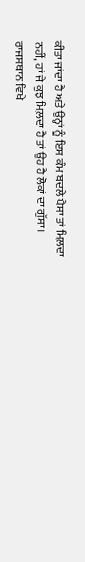ਕੀਤਾ ਜਾਂਦਾ ਹੈ ਅਤੇ ਉਨ੍ਹਾਂ ਨੂੰ ਇਸ ਕੰਮ ਬਦਲੇ ਪੈਸਾ ਤਾਂ ਮਿਲ਼ਦਾ ਨਹੀਂ, ਹਾਂ ਜੇ ਕੁਝ ਮਿਲ਼ਦਾ ਹੈ ਤਾਂ ਉਹ ਹੈ ਲੋਕਾਂ ਦਾ ਗੁੱਸਾ। ਰਾਜਸਥਾਨ ਵਿਖੇ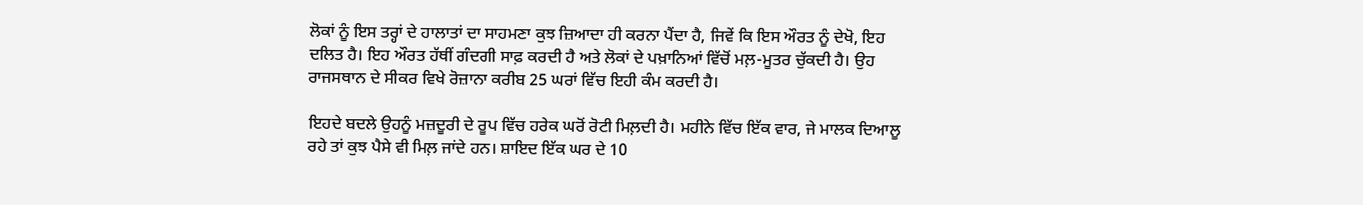ਲੋਕਾਂ ਨੂੰ ਇਸ ਤਰ੍ਹਾਂ ਦੇ ਹਾਲਾਤਾਂ ਦਾ ਸਾਹਮਣਾ ਕੁਝ ਜ਼ਿਆਦਾ ਹੀ ਕਰਨਾ ਪੈਂਦਾ ਹੈ, ਜਿਵੇਂ ਕਿ ਇਸ ਔਰਤ ਨੂੰ ਦੇਖੋ, ਇਹ ਦਲਿਤ ਹੈ। ਇਹ ਔਰਤ ਹੱਥੀਂ ਗੰਦਗੀ ਸਾਫ਼ ਕਰਦੀ ਹੈ ਅਤੇ ਲੋਕਾਂ ਦੇ ਪਖ਼ਾਨਿਆਂ ਵਿੱਚੋਂ ਮਲ਼-ਮੂਤਰ ਚੁੱਕਦੀ ਹੈ। ਉਹ ਰਾਜਸਥਾਨ ਦੇ ਸੀਕਰ ਵਿਖੇ ਰੋਜ਼ਾਨਾ ਕਰੀਬ 25 ਘਰਾਂ ਵਿੱਚ ਇਹੀ ਕੰਮ ਕਰਦੀ ਹੈ।

ਇਹਦੇ ਬਦਲੇ ਉਹਨੂੰ ਮਜ਼ਦੂਰੀ ਦੇ ਰੂਪ ਵਿੱਚ ਹਰੇਕ ਘਰੋਂ ਰੋਟੀ ਮਿਲ਼ਦੀ ਹੈ। ਮਹੀਨੇ ਵਿੱਚ ਇੱਕ ਵਾਰ, ਜੇ ਮਾਲਕ ਦਿਆਲੂ ਰਹੇ ਤਾਂ ਕੁਝ ਪੈਸੇ ਵੀ ਮਿਲ਼ ਜਾਂਦੇ ਹਨ। ਸ਼ਾਇਦ ਇੱਕ ਘਰ ਦੇ 10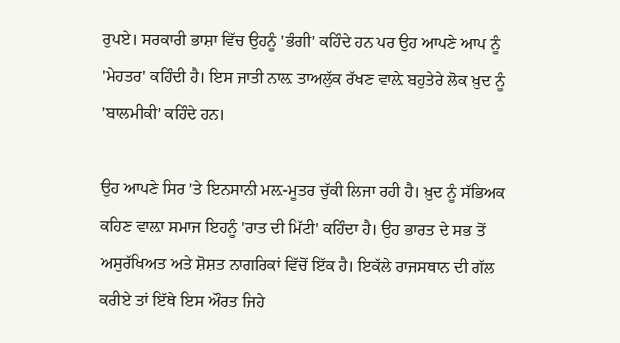ਰੁਪਏ। ਸਰਕਾਰੀ ਭਾਸ਼ਾ ਵਿੱਚ ਉਹਨੂੰ 'ਭੰਗੀ' ਕਹਿੰਦੇ ਹਨ ਪਰ ਉਹ ਆਪਣੇ ਆਪ ਨੂੰ 'ਮੇਹਤਰ' ਕਹਿੰਦੀ ਹੈ। ਇਸ ਜਾਤੀ ਨਾਲ਼ ਤਾਅਲੁੱਕ ਰੱਖਣ ਵਾਲ਼ੇ ਬਹੁਤੇਰੇ ਲੋਕ ਖ਼ੁਦ ਨੂੰ 'ਬਾਲਮੀਕੀ' ਕਹਿੰਦੇ ਹਨ।

ਉਹ ਆਪਣੇ ਸਿਰ 'ਤੇ ਇਨਸਾਨੀ ਮਲ਼-ਮੂਤਰ ਚੁੱਕੀ ਲਿਜਾ ਰਹੀ ਹੈ। ਖ਼ੁਦ ਨੂੰ ਸੱਭਿਅਕ ਕਹਿਣ ਵਾਲ਼ਾ ਸਮਾਜ ਇਹਨੂੰ 'ਰਾਤ ਦੀ ਮਿੱਟੀ' ਕਹਿੰਦਾ ਹੈ। ਉਹ ਭਾਰਤ ਦੇ ਸਭ ਤੋਂ ਅਸੁਰੱਖਿਅਤ ਅਤੇ ਸ਼ੋਸ਼ਤ ਨਾਗਰਿਕਾਂ ਵਿੱਚੋਂ ਇੱਕ ਹੈ। ਇਕੱਲੇ ਰਾਜਸਥਾਨ ਦੀ ਗੱਲ ਕਰੀਏ ਤਾਂ ਇੱਥੇ ਇਸ ਔਰਤ ਜਿਹੇ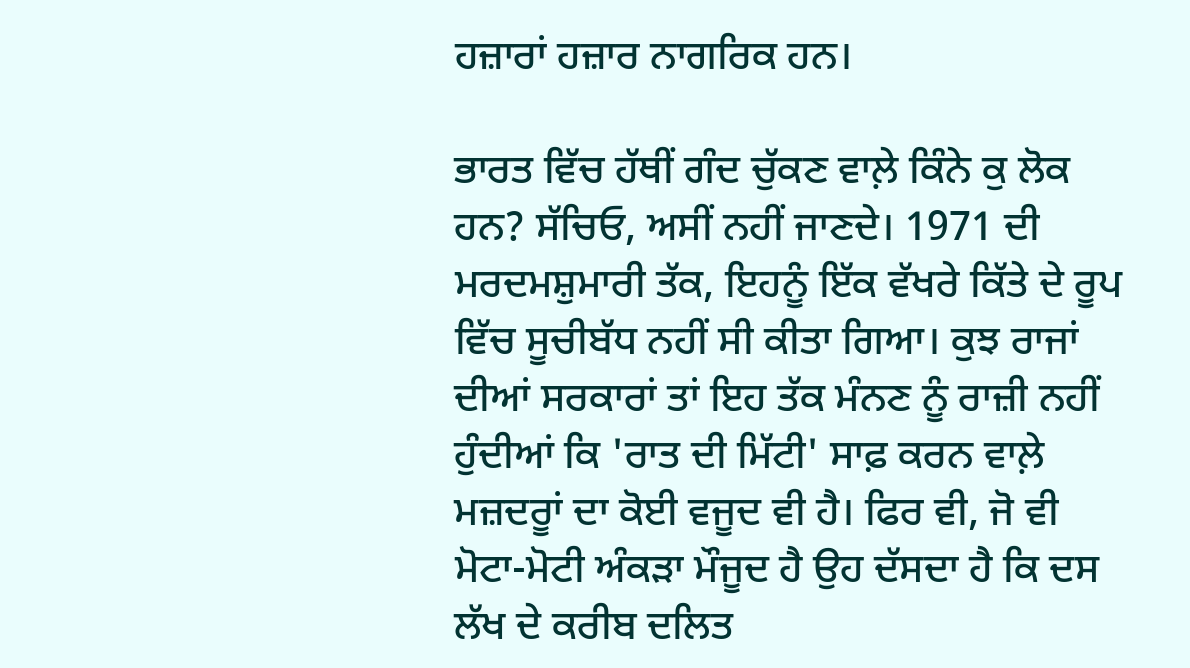ਹਜ਼ਾਰਾਂ ਹਜ਼ਾਰ ਨਾਗਰਿਕ ਹਨ।

ਭਾਰਤ ਵਿੱਚ ਹੱਥੀਂ ਗੰਦ ਚੁੱਕਣ ਵਾਲ਼ੇ ਕਿੰਨੇ ਕੁ ਲੋਕ ਹਨ? ਸੱਚਿਓ, ਅਸੀਂ ਨਹੀਂ ਜਾਣਦੇ। 1971 ਦੀ ਮਰਦਮਸ਼ੁਮਾਰੀ ਤੱਕ, ਇਹਨੂੰ ਇੱਕ ਵੱਖਰੇ ਕਿੱਤੇ ਦੇ ਰੂਪ ਵਿੱਚ ਸੂਚੀਬੱਧ ਨਹੀਂ ਸੀ ਕੀਤਾ ਗਿਆ। ਕੁਝ ਰਾਜਾਂ ਦੀਆਂ ਸਰਕਾਰਾਂ ਤਾਂ ਇਹ ਤੱਕ ਮੰਨਣ ਨੂੰ ਰਾਜ਼ੀ ਨਹੀਂ ਹੁੰਦੀਆਂ ਕਿ 'ਰਾਤ ਦੀ ਮਿੱਟੀ' ਸਾਫ਼ ਕਰਨ ਵਾਲ਼ੇ ਮਜ਼ਦਰੂਾਂ ਦਾ ਕੋਈ ਵਜੂਦ ਵੀ ਹੈ। ਫਿਰ ਵੀ, ਜੋ ਵੀ ਮੋਟਾ-ਮੋਟੀ ਅੰਕੜਾ ਮੌਜੂਦ ਹੈ ਉਹ ਦੱਸਦਾ ਹੈ ਕਿ ਦਸ ਲੱਖ ਦੇ ਕਰੀਬ ਦਲਿਤ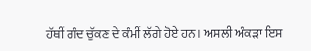ਹੱਥੀਂ ਗੰਦ ਚੁੱਕਣ ਦੇ ਕੰਮੀਂ ਲੱਗੇ ਹੋਏ ਹਨ। ਅਸਲੀ ਅੰਕੜਾ ਇਸ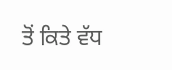ਤੋਂ ਕਿਤੇ ਵੱਧ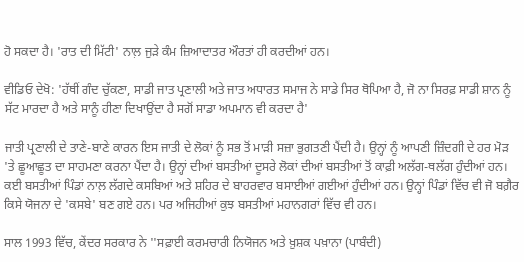ਹੋ ਸਕਦਾ ਹੈ। 'ਰਾਤ ਦੀ ਮਿੱਟੀ' ਨਾਲ਼ ਜੁੜੇ ਕੰਮ ਜ਼ਿਆਦਾਤਰ ਔਰਤਾਂ ਹੀ ਕਰਦੀਆਂ ਹਨ।

ਵੀਡਿਓ ਦੇਖੋ: 'ਹੱਥੀਂ ਗੰਦ ਚੁੱਕਣਾ, ਸਾਡੀ ਜਾਤ ਪ੍ਰਣਾਲੀ ਅਤੇ ਜਾਤ ਅਧਾਰਤ ਸਮਾਜ ਨੇ ਸਾਡੇ ਸਿਰ ਥੋਪਿਆ ਹੈ, ਜੋ ਨਾ ਸਿਰਫ਼ ਸਾਡੀ ਸ਼ਾਨ ਨੂੰ ਸੱਟ ਮਾਰਦਾ ਹੈ ਅਤੇ ਸਾਨੂੰ ਹੀਣਾ ਦਿਖਾਉਂਦਾ ਹੈ ਸਗੋਂ ਸਾਡਾ ਅਪਮਾਨ ਵੀ ਕਰਦਾ ਹੈ'

ਜਾਤੀ ਪ੍ਰਣਾਲੀ ਦੇ ਤਾਣੇ-ਬਾਣੇ ਕਾਰਨ ਇਸ ਜਾਤੀ ਦੇ ਲੋਕਾਂ ਨੂੰ ਸਭ ਤੋਂ ਮਾੜੀ ਸਜ਼ਾ ਭੁਗਤਣੀ ਪੈਂਦੀ ਹੈ। ਉਨ੍ਹਾਂ ਨੂੰ ਆਪਣੀ ਜ਼ਿੰਦਗੀ ਦੇ ਹਰ ਮੋੜ 'ਤੇ ਛੂਆਛੂਤ ਦਾ ਸਾਹਮਣਾ ਕਰਨਾ ਪੈਂਦਾ ਹੈ। ਉਨ੍ਹਾਂ ਦੀਆਂ ਬਸਤੀਆਂ ਦੂਸਰੇ ਲੋਕਾਂ ਦੀਆਂ ਬਸਤੀਆਂ ਤੋਂ ਕਾਫ਼ੀ ਅਲੱਗ-ਥਲੱਗ ਹੁੰਦੀਆਂ ਹਨ। ਕਈ ਬਸਤੀਆਂ ਪਿੰਡਾਂ ਨਾਲ਼ ਲੱਗਦੇ ਕਸਬਿਆਂ ਅਤੇ ਸ਼ਹਿਰ ਦੇ ਬਾਹਰਵਾਰ ਬਸਾਈਆਂ ਗਈਆਂ ਹੁੰਦੀਆਂ ਹਨ। ਉਨ੍ਹਾਂ ਪਿੰਡਾਂ ਵਿੱਚ ਵੀ ਜੋ ਬਗ਼ੈਰ ਕਿਸੇ ਯੋਜਨਾ ਦੇ 'ਕਸਬੇ' ਬਣ ਗਏ ਹਨ। ਪਰ ਅਜਿਹੀਆਂ ਕੁਝ ਬਸਤੀਆਂ ਮਹਾਨਗਰਾਂ ਵਿੱਚ ਵੀ ਹਨ।

ਸਾਲ 1993 ਵਿੱਚ, ਕੇਂਦਰ ਸਰਕਾਰ ਨੇ ''ਸਫ਼ਾਈ ਕਰਮਚਾਰੀ ਨਿਯੋਜਨ ਅਤੇ ਖ਼ੁਸ਼ਕ ਪਖ਼ਾਨਾ (ਪਾਬੰਦੀ)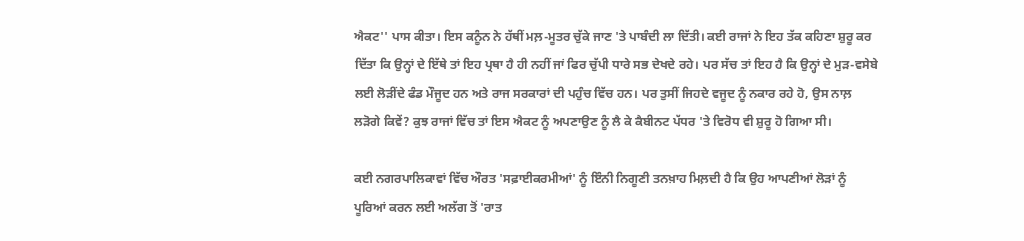ਐਕਟ'' ਪਾਸ ਕੀਤਾ। ਇਸ ਕਨੂੰਨ ਨੇ ਹੱਥੀਂ ਮਲ਼-ਮੂਤਰ ਚੁੱਕੇ ਜਾਣ 'ਤੇ ਪਾਬੰਦੀ ਲਾ ਦਿੱਤੀ। ਕਈ ਰਾਜਾਂ ਨੇ ਇਹ ਤੱਕ ਕਹਿਣਾ ਸ਼ੁਰੂ ਕਰ ਦਿੱਤਾ ਕਿ ਉਨ੍ਹਾਂ ਦੇ ਇੱਥੇ ਤਾਂ ਇਹ ਪ੍ਰਥਾ ਹੈ ਹੀ ਨਹੀਂ ਜਾਂ ਫਿਰ ਚੁੱਪੀ ਧਾਰੇ ਸਭ ਦੇਖਦੇ ਰਹੇ। ਪਰ ਸੱਚ ਤਾਂ ਇਹ ਹੈ ਕਿ ਉਨ੍ਹਾਂ ਦੇ ਮੁੜ-ਵਸੇਬੇ ਲਈ ਲੋੜੀਂਦੇ ਫੰਡ ਮੌਜੂਦ ਹਨ ਅਤੇ ਰਾਜ ਸਰਕਾਰਾਂ ਦੀ ਪਹੁੰਚ ਵਿੱਚ ਹਨ। ਪਰ ਤੁਸੀਂ ਜਿਹਦੇ ਵਜੂਦ ਨੂੰ ਨਕਾਰ ਰਹੇ ਹੋ, ਉਸ ਨਾਲ਼ ਲੜੋਗੇ ਕਿਵੇਂ? ਕੁਝ ਰਾਜਾਂ ਵਿੱਚ ਤਾਂ ਇਸ ਐਕਟ ਨੂੰ ਅਪਣਾਉਣ ਨੂੰ ਲੈ ਕੇ ਕੈਬੀਨਟ ਪੱਧਰ 'ਤੇ ਵਿਰੋਧ ਵੀ ਸ਼ੁਰੂ ਹੋ ਗਿਆ ਸੀ।

ਕਈ ਨਗਰਪਾਲਿਕਾਵਾਂ ਵਿੱਚ ਔਰਤ 'ਸਫ਼ਾਈਕਰਮੀਆਂ' ਨੂੰ ਇੰਨੀ ਨਿਗੂਣੀ ਤਨਖ਼ਾਹ ਮਿਲ਼ਦੀ ਹੈ ਕਿ ਉਹ ਆਪਣੀਆਂ ਲੋੜਾਂ ਨੂੰ ਪੂਰਿਆਂ ਕਰਨ ਲਈ ਅਲੱਗ ਤੋਂ 'ਰਾਤ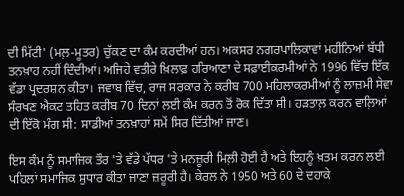ਦੀ ਮਿੱਟੀ' (ਮਲ਼-ਮੂਤਰ) ਚੁੱਕਣ ਦਾ ਕੰਮ ਕਰਦੀਆਂ ਹਨ। ਅਕਸਰ ਨਗਰਪਾਲਿਕਾਵਾਂ ਮਹੀਨਿਆਂ ਬੱਧੀ ਤਨਖ਼ਾਹ ਨਹੀਂ ਦਿੰਦੀਆਂ। ਅਜਿਹੇ ਵਤੀਰੇ ਖ਼ਿਲਾਫ਼ ਹਰਿਆਣਾ ਦੇ ਸਫ਼ਾਈਕਰਮੀਆਂ ਨੇ 1996 ਵਿੱਚ ਇੱਕ ਵੱਡਾ ਪ੍ਰਦਰਸ਼ਨ ਕੀਤਾ। ਜਵਾਬ ਵਿੱਚ, ਰਾਜ ਸਰਕਾਰ ਨੇ ਕਰੀਬ 700 ਮਹਿਲਾਕਰਮੀਆਂ ਨੂੰ ਲਾਜ਼ਮੀ ਸੇਵਾ ਸੰਰਖਣ ਐਕਟ ਤਹਿਤ ਕਰੀਬ 70 ਦਿਨਾਂ ਲਈ ਕੰਮ ਕਰਨ ਤੋਂ ਰੋਕ ਦਿੱਤਾ ਸੀ। ਹੜਤਾਲ਼ ਕਰਨ ਵਾਲ਼ਿਆਂ ਦੀ ਇੱਕੋ ਮੰਗ ਸੀ: ਸਾਡੀਆਂ ਤਨਖ਼ਾਹਾਂ ਸਮੇਂ ਸਿਰ ਦਿੱਤੀਆਂ ਜਾਣ।

ਇਸ ਕੰਮ ਨੂੰ ਸਮਾਜਿਕ ਤੌਰ 'ਤੇ ਵੱਡੇ ਪੱਧਰ 'ਤੇ ਮਨਜ਼ੂਰੀ ਮਿਲ਼ੀ ਹੋਈ ਹੈ ਅਤੇ ਇਹਨੂੰ ਖ਼ਤਮ ਕਰਨ ਲਈ ਪਹਿਲਾਂ ਸਮਾਜਿਕ ਸੁਧਾਰ ਕੀਤਾ ਜਾਣਾ ਜ਼ਰੂਰੀ ਹੈ। ਕੇਰਲ ਨੇ 1950 ਅਤੇ 60 ਦੇ ਦਹਾਕੇ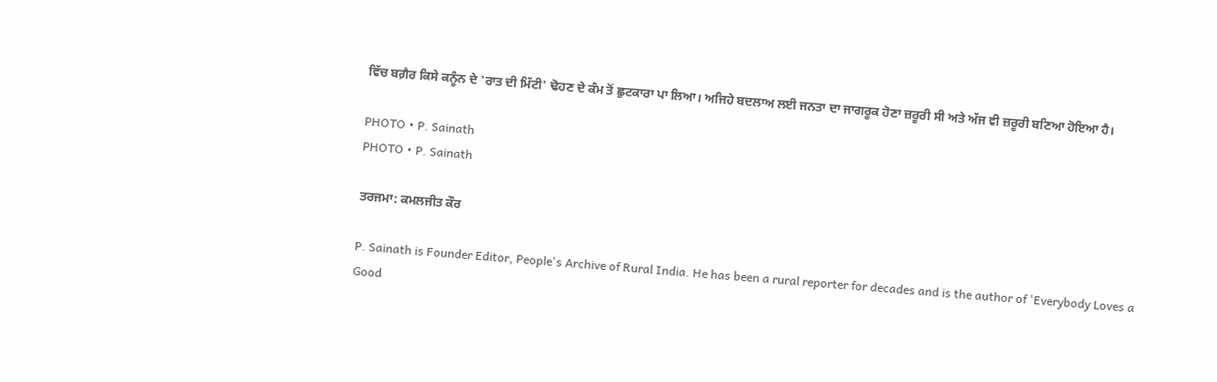ਵਿੱਚ ਬਗ਼ੈਰ ਕਿਸੇ ਕਨੂੰਨ ਦੇ 'ਰਾਤ ਦੀ ਮਿੱਟੀ' ਢੋਹਣ ਦੇ ਕੰਮ ਤੋਂ ਛੁਟਕਾਰਾ ਪਾ ਲਿਆ। ਅਜਿਹੇ ਬਦਲਾਅ ਲਈ ਜਨਤਾ ਦਾ ਜਾਗਰੂਕ ਹੋਣਾ ਜ਼ਰੂਰੀ ਸੀ ਅਤੇ ਅੱਜ ਵੀ ਜ਼ਰੂਰੀ ਬਣਿਆ ਹੋਇਆ ਹੈ।

PHOTO • P. Sainath
PHOTO • P. Sainath

ਤਰਜਮਾ: ਕਮਲਜੀਤ ਕੌਰ

P. Sainath is Founder Editor, People's Archive of Rural India. He has been a rural reporter for decades and is the author of 'Everybody Loves a Good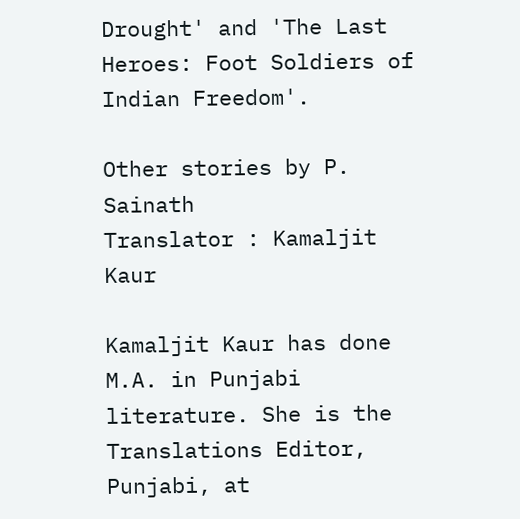Drought' and 'The Last Heroes: Foot Soldiers of Indian Freedom'.

Other stories by P. Sainath
Translator : Kamaljit Kaur

Kamaljit Kaur has done M.A. in Punjabi literature. She is the Translations Editor, Punjabi, at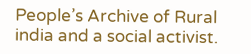People’s Archive of Rural india and a social activist.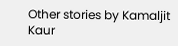Other stories by Kamaljit Kaur